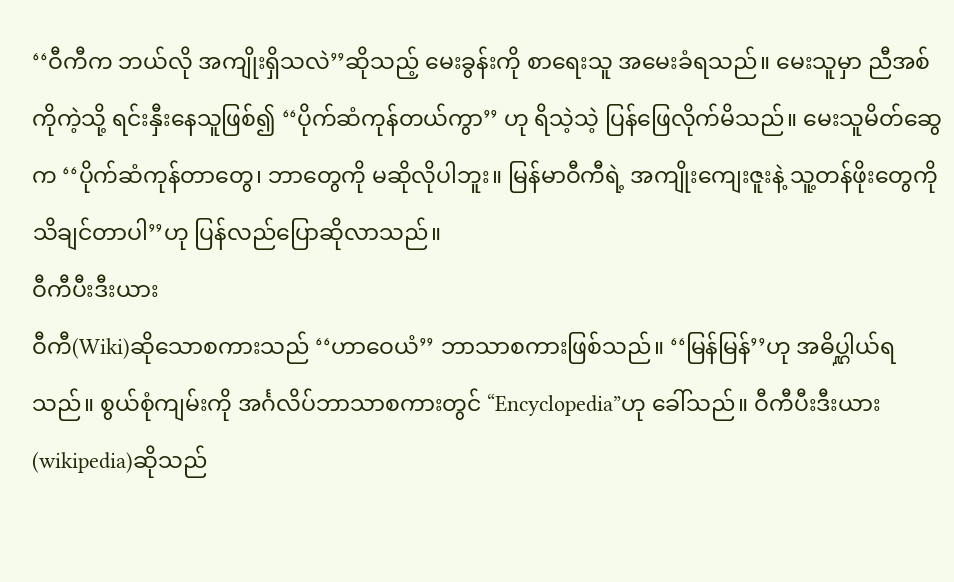‘‘ဝီကီက ဘယ်လို အကျိုးရှိသလဲ’’ဆိုသည့် မေးခွန်းကို စာရေးသူ အမေးခံရသည်။ မေးသူမှာ ညီအစ်ကိုကဲ့သို့ ရင်းနှီးနေသူဖြစ်၍ ‘‘ပိုက်ဆံကုန်တယ်ကွာ’’ ဟု ရိသဲ့သဲ့ ပြန်ဖြေလိုက်မိသည်။ မေးသူမိတ်ဆွေက ‘‘ပိုက်ဆံကုန်တာတွေ၊ ဘာတွေကို မဆိုလိုပါဘူး။ မြန်မာဝီကီရဲ့ အကျိုးကျေးဇူးနဲ့ သူ့တန်ဖိုးတွေကို သိချင်တာပါ’’ဟု ပြန်လည်ပြောဆိုလာသည်။
ဝီကီပီးဒီးယား
ဝီကီ(Wiki)ဆိုသောစကားသည် ‘‘ဟာဝေယံ’’ ဘာသာစကားဖြစ်သည်။ ‘‘မြန်မြန်’’ဟု အဓိပ္ဋါယ်ရသည်။ စွယ်စုံကျမ်းကို အင်္ဂလိပ်ဘာသာစကားတွင် “Encyclopedia”ဟု ခေါ်သည်။ ဝီကီပီးဒီးယား(wikipedia)ဆိုသည်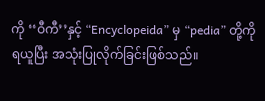ကို ‘‘ဝီကီ’’နှင့် “Encyclopeida” မှ “pedia” တို့ကိုရယူပြီး အသုံးပြုလိုက်ခြင်းဖြစ်သည်။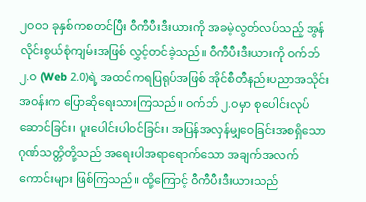၂ဝဝ၁ ခုနှစ်ကစတင်ပြီး ဝီကီပီးဒီးယားကို အခမဲ့လွတ်လပ်သည့် အွန်လိုင်းစွယ်စုံကျမ်းအဖြစ် လွှင့်တင်ခဲ့သည်။ ဝီကီပီးဒီးယားကို ဝက်ဘ် ၂.ဝ (Web 2.0)ရဲ့ အထင်ကရပြရုပ်အဖြစ် အိုင်စီတီနည်းပညာအသိုင်းအဝန်းက ပြောဆိုရေးသားကြသည်။ ဝက်ဘ် ၂.ဝမှာ စုပေါင်းလုပ်ဆောင်ခြင်း၊ ပူးပေါင်းပါဝင်ခြင်း၊ အပြန်အလှန်မျှဝေခြင်းအစရှိသော ဂုဏ်သတ္တိတို့သည် အရေးပါအရာရောက်သော အချက်အလက်ကောင်းများ ဖြစ်ကြသည်။ ထို့ကြောင့် ဝီကီပီးဒီးယားသည်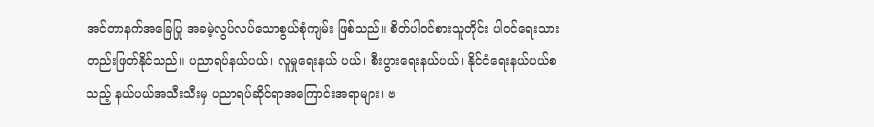အင်တာနက်အခြေပြု အခမဲ့လွပ်လပ်သောစွယ်စုံကျမ်း ဖြစ်သည်။ စိတ်ပါဝင်စားသူတိုင်း ပါဝင်ရေးသားတည်းဖြတ်နိုင်သည်။ ပညာရပ်နယ်ပယ်၊ လူမှုရေးနယ် ပယ်၊ စီးပွားရေးနယ်ပယ်၊ နိုင်ငံရေးနယ်ပယ်စသည့် နယ်ပယ်အသီးသီးမှ ပညာရပ်ဆိုင်ရာအကြောင်းအရာများ၊ ဗ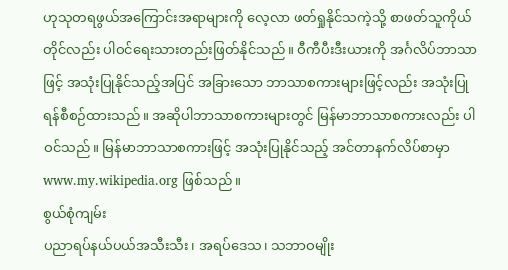ဟုသုတရဖွယ်အကြောင်းအရာများကို လေ့လာ ဖတ်ရှုနိုင်သကဲ့သို့ စာဖတ်သူကိုယ်တိုင်လည်း ပါဝင်ရေးသားတည်းဖြတ်နိုင်သည်။ ဝီကီပီးဒီးယားကို အင်္ဂလိပ်ဘာသာဖြင့် အသုံးပြုနိုင်သည့်အပြင် အခြားသော ဘာသာစကားများဖြင့်လည်း အသုံးပြုရန်စီစဉ်ထားသည်။ အဆိုပါဘာသာစကားများတွင် မြန်မာဘာသာစကားလည်း ပါဝင်သည်။ မြန်မာဘာသာစကားဖြင့် အသုံးပြုနိုင်သည့် အင်တာနက်လိပ်စာမှာ www.my.wikipedia.org ဖြစ်သည်။
စွယ်စုံကျမ်း
ပညာရပ်နယ်ပယ်အသီးသီး၊ အရပ်ဒေသ၊ သဘာဝမျိုး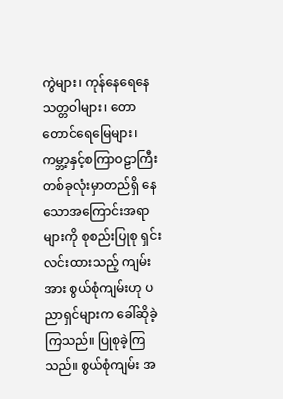ကွဲများ၊ ကုန်နေရေနေသတ္တဝါများ၊ တောတောင်ရေမြေများ၊ ကမ္ဘာ့နှင့်စကြာဝဠာကြီးတစ်ခုလုံးမှာတည်ရှိ နေသောအကြောင်းအရာများကို စုစည်းပြုစု ရှင်းလင်းထားသည့် ကျမ်းအား စွယ်စုံကျမ်းဟု ပညာရှင်များက ခေါ်ဆိုခဲ့ကြသည်။ ပြုစုခဲ့ကြသည်။ စွယ်စုံကျမ်း အ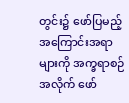တွင်း၌ ဖော်ပြမည့်အကြောင်းအရာများကို အက္ခရာစဉ်အလိုက် ဖော်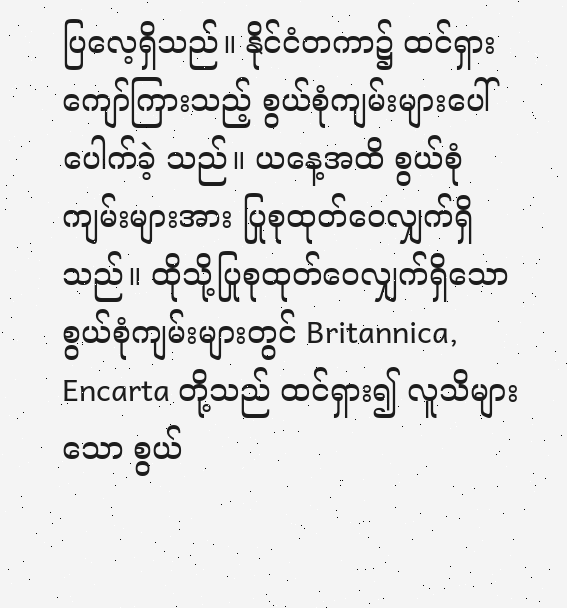ပြလေ့ရှိသည်။ နိုင်ငံတကာ၌ ထင်ရှားကျော်ကြားသည့် စွယ်စုံကျမ်းများပေါ်ပေါက်ခဲ့ သည်။ ယနေ့အထိ စွယ်စုံကျမ်းများအား ပြုစုထုတ်ဝေလျှက်ရှိသည်။ ထိုသို့ပြုစုထုတ်ဝေလျှက်ရှိသော စွယ်စုံကျမ်းများတွင် Britannica, Encarta တို့သည် ထင်ရှား၍ လူသိများသော စွယ်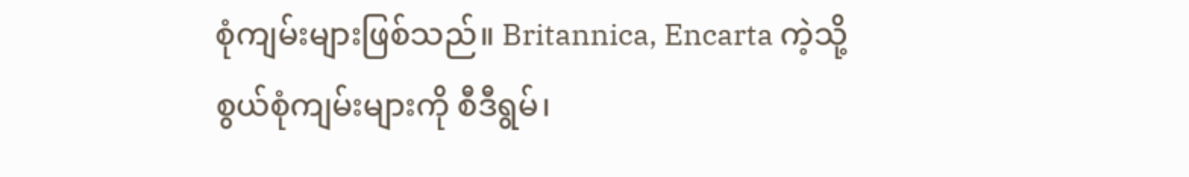စုံကျမ်းများဖြစ်သည်။ Britannica, Encarta ကဲ့သို့ စွယ်စုံကျမ်းများကို စီဒီရွမ်၊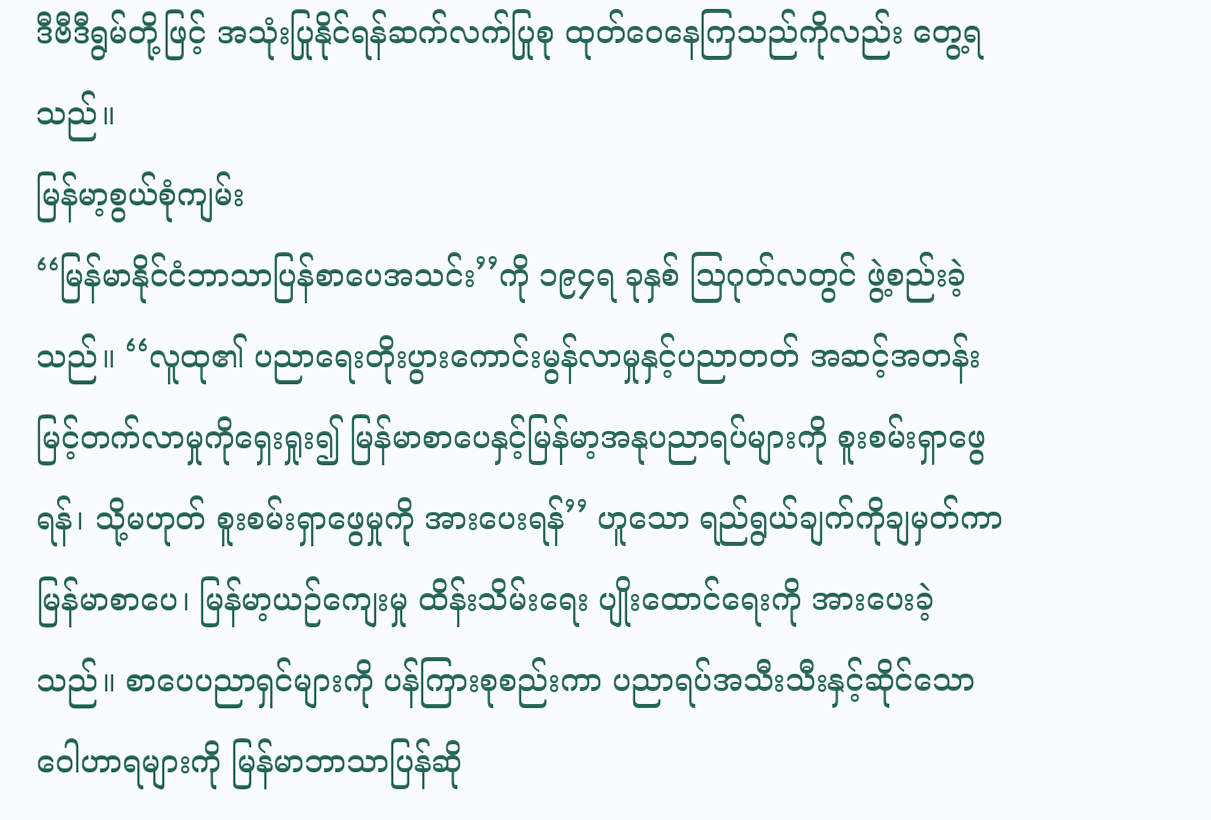ဒီဗီဒီရွမ်တို့ဖြင့် အသုံးပြုနိုင်ရန်ဆက်လက်ပြုစု ထုတ်ဝေနေကြသည်ကိုလည်း တွေ့ရသည်။
မြန်မာ့စွယ်စုံကျမ်း
‘‘မြန်မာနိုင်ငံဘာသာပြန်စာပေအသင်း’’ကို ၁၉၄ရ ခုနှစ် ဩဂုတ်လတွင် ဖွဲ့စည်းခဲ့သည်။ ‘‘လူထု၏ ပညာရေးတိုးပွားကောင်းမွန်လာမှုနှင့်ပညာတတ် အဆင့်အတန်းမြင့်တက်လာမှုကိုရှေးရှုး၍ မြန်မာစာပေနှင့်မြန်မာ့အနုပညာရပ်များကို စူးစမ်းရှာဖွေရန်၊ သို့မဟုတ် စူးစမ်းရှာဖွေမှုကို အားပေးရန်’’ ဟူသော ရည်ရွယ်ချက်ကိုချမှတ်ကာ မြန်မာစာပေ၊ မြန်မာ့ယဉ်ကျေးမှု ထိန်းသိမ်းရေး ပျိုးထောင်ရေးကို အားပေးခဲ့သည်။ စာပေပညာရှင်များကို ပန်ကြားစုစည်းကာ ပညာရပ်အသီးသီးနှင့်ဆိုင်သောဝေါဟာရများကို မြန်မာဘာသာပြန်ဆို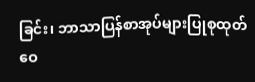ခြင်း၊ ဘာသာပြန်စာအုပ်များပြုစုထုတ်ဝေ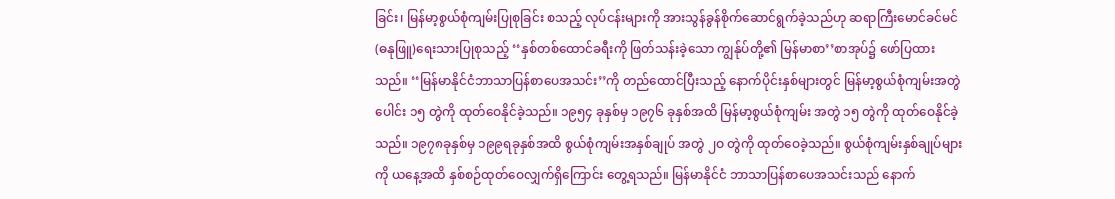ခြင်း၊ မြန်မာ့စွယ်စုံကျမ်းပြုစုခြင်း စသည့် လုပ်ငန်းများကို အားသွန်ခွန်စိုက်ဆောင်ရွက်ခဲ့သည်ဟု ဆရာကြီးမောင်ခင်မင်(ဓနုဖြူ)ရေးသားပြုစုသည့် ‘‘နှစ်တစ်ထောင်ခရီးကို ဖြတ်သန်းခဲ့သော ကျွန်ုပ်တို့၏ မြန်မာစာ’’စာအုပ်၌ ဖော်ပြထားသည်။ ‘‘မြန်မာနိုင်ငံဘာသာပြန်စာပေအသင်း’’ကို တည်ထောင်ပြီးသည့် နောက်ပိုင်းနှစ်များတွင် မြန်မာ့စွယ်စုံကျမ်းအတွဲပေါင်း ၁၅ တွဲကို ထုတ်ဝေနိုင်ခဲ့သည်။ ၁၉၅၄ ခုနှစ်မှ ၁၉၇၆ ခုနှစ်အထိ မြန်မာ့စွယ်စုံကျမ်း အတွဲ ၁၅ တွဲကို ထုတ်ဝေနိုင်ခဲ့သည်။ ၁၉၇၈ခုနှစ်မှ ၁၉၉ရခုနှစ်အထိ စွယ်စုံကျမ်းအနှစ်ချုပ် အတွဲ ၂ဝ တွဲကို ထုတ်ဝေခဲ့သည်။ စွယ်စုံကျမ်းနှစ်ချုပ်များကို ယနေ့အထိ နှစ်စဉ်ထုတ်ဝေလျှက်ရှိကြောင်း တွေ့ရသည်။ မြန်မာနိုင်ငံ ဘာသာပြန်စာပေအသင်းသည် နောက်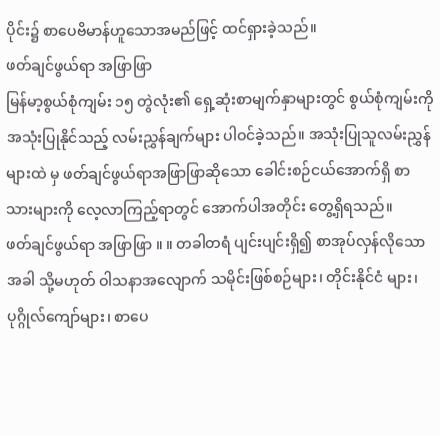ပိုင်း၌ စာပေဗိမာန်ဟူသောအမည်ဖြင့် ထင်ရှားခဲ့သည်။
ဖတ်ချင်ဖွယ်ရာ အဖြာဖြာ
မြန်မာ့စွယ်စုံကျမ်း ၁၅ တွဲလုံး၏ ရှေ့ဆုံးစာမျက်နှာများတွင် စွယ်စုံကျမ်းကို အသုံးပြုနိုင်သည့် လမ်းညွှန်ချက်များ ပါဝင်ခဲ့သည်။ အသုံးပြုသူလမ်းညွှန်များထဲ မှ ဖတ်ချင်ဖွယ်ရာအဖြာဖြာဆိုသော ခေါင်းစဉ်ငယ်အောက်ရှိ စာသားများကို လေ့လာကြည့်ရာတွင် အောက်ပါအတိုင်း တွေ့ရှိရသည်။
ဖတ်ချင်ဖွယ်ရာ အဖြာဖြာ ။ ။ တခါတရံ ပျင်းပျင်းရှိ၍ စာအုပ်လှန်လိုသောအခါ သို့မဟုတ် ဝါသနာအလျောက် သမိုင်းဖြစ်စဉ်များ၊ တိုင်းနိုင်ငံ များ၊ ပုဂ္ဂိုလ်ကျော်များ၊ စာပေ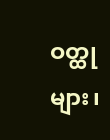ဝတ္ထုများ၊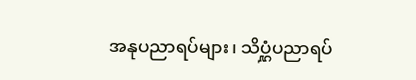အနုပညာရပ်များ၊ သိပ္ဋံပညာရပ်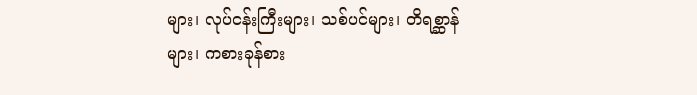များ၊ လုပ်ငန်းကြီးများ၊ သစ်ပင်များ၊ တိရစ္ဆာန်များ၊ ကစားခုန်စား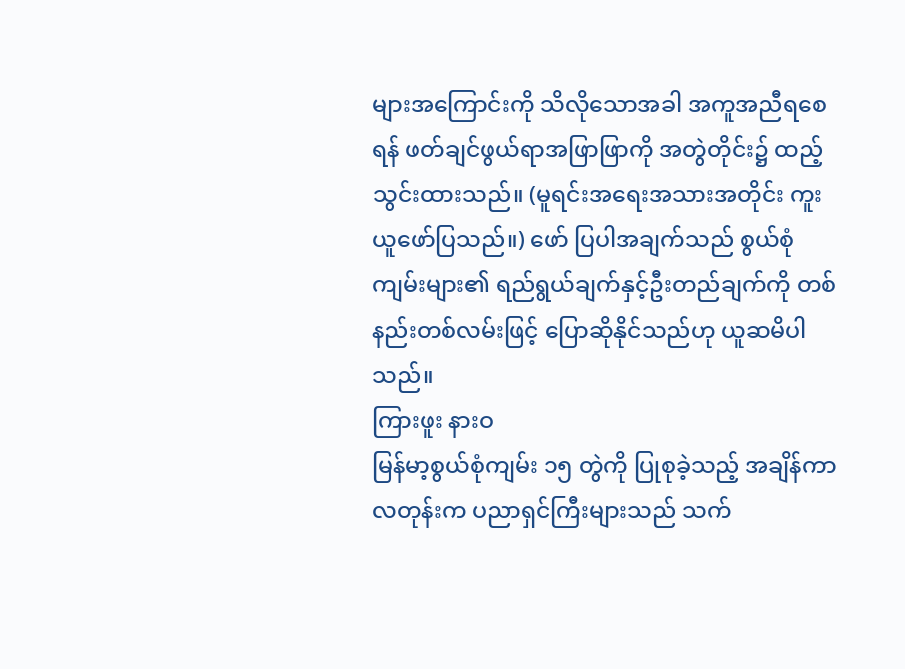များအကြောင်းကို သိလိုသောအခါ အကူအညီရစေရန် ဖတ်ချင်ဖွယ်ရာအဖြာဖြာကို အတွဲတိုင်း၌ ထည့်သွင်းထားသည်။ (မူရင်းအရေးအသားအတိုင်း ကူးယူဖော်ပြသည်။) ဖော် ပြပါအချက်သည် စွယ်စုံကျမ်းများ၏ ရည်ရွယ်ချက်နှင့်ဦးတည်ချက်ကို တစ်နည်းတစ်လမ်းဖြင့် ပြောဆိုနိုင်သည်ဟု ယူဆမိပါသည်။
ကြားဖူး နားဝ
မြန်မာ့စွယ်စုံကျမ်း ၁၅ တွဲကို ပြုစုခဲ့သည့် အချိန်ကာလတုန်းက ပညာရှင်ကြီးများသည် သက်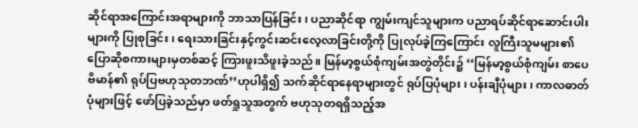ဆိုင်ရာအကြောင်းအရာများကို ဘာသာပြန်ခြင်း၊ ပညာဆိုင်ရာ ကျွမ်းကျင်သူများက ပညာရပ်ဆိုင်ရာဆောင်းပါးများကို ပြုစုခြင်း၊ ရေးသားခြင်းနှင့်ကွင်းဆင်းလေ့လာခြင်းတို့ကို ပြုလုပ်ခဲ့ကြကြောင်း လူကြီးသူမများ၏ ပြောဆိုစကားများမှတစ်ဆင့် ကြားဖူးသိဖူးခဲ့သည်။ မြန်မာ့စွယ်စုံကျမ်းအတွဲတိုင်း၌ ‘‘မြန်မာ့စွယ်စုံကျမ်း စာပေဗိမာန်၏ ရုပ်ပြဗဟုသုတဘဏ်’’ဟုပါရှိ၍ သက်ဆိုင်ရာနေရာများတွင် ရုပ်ပြပုံများ၊ ပန်းချီပုံများ၊ ကာလဓာတ်ပုံများဖြင့် ဖော်ပြခဲ့သည်မှာ ဖတ်ရှုသူအတွက် ဗဟုသုတရရှိသည့်အ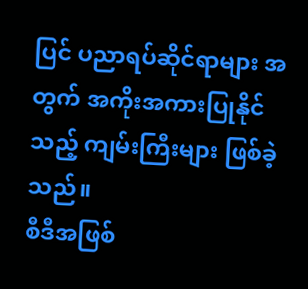ပြင် ပညာရပ်ဆိုင်ရာများ အတွက် အကိုးအကားပြုနိုင်သည့် ကျမ်းကြီးများ ဖြစ်ခဲ့သည်။
စီဒီအဖြစ်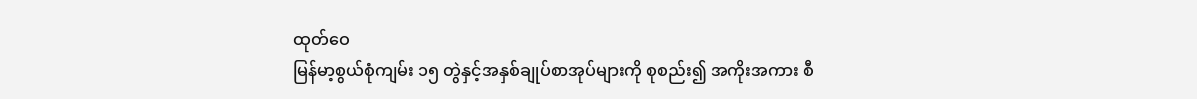ထုတ်ဝေ
မြန်မာ့စွယ်စုံကျမ်း ၁၅ တွဲနှင့်အနှစ်ချုပ်စာအုပ်များကို စုစည်း၍ အကိုးအကား စီ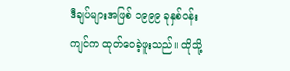ဒီချပ်များအဖြစ် ၁၉၉၉ ခုနှစ်ဝန်းကျင်က ထုတ်ဝေခဲ့ဖူးသည်။ ထိုသို့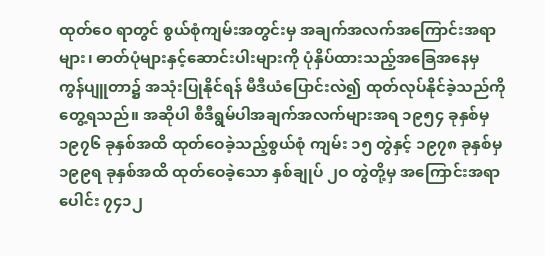ထုတ်ဝေ ရာတွင် စွယ်စုံကျမ်းအတွင်းမှ အချက်အလက်အကြောင်းအရာများ၊ ဓာတ်ပုံများနှင့်ဆောင်းပါးများကို ပုံနှိပ်ထားသည့်အခြေအနေမှ ကွန်ပျူတာ၌ အသုံးပြုနိုင်ရန် မီဒီယံပြောင်းလဲ၍ ထုတ်လုပ်နိုင်ခဲ့သည်ကို တွေ့ရသည်။ အဆိုပါ စီဒီရွမ်ပါအချက်အလက်များအရ ၁၉၅၄ ခုနှစ်မှ ၁၉၇၆ ခုနှစ်အထိ ထုတ်ဝေခဲ့သည့်စွယ်စုံ ကျမ်း ၁၅ တွဲနှင့် ၁၉၇၈ ခုနှစ်မှ ၁၉၉ရ ခုနှစ်အထိ ထုတ်ဝေခဲ့သော နှစ်ချုပ် ၂ဝ တွဲတို့မှ အကြောင်းအရာပေါင်း ၇၄၁၂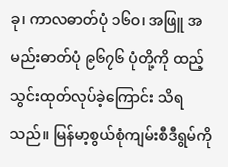ခု၊ ကာလဓာတ်ပုံ ၁၆ဝ၊ အဖြူ အမည်းဓာတ်ပုံ ၉၆၇၆ ပုံတို့ကို ထည့်သွင်းထုတ်လုပ်ခဲ့ကြောင်း သိရသည်။ မြန်မာ့စွယ်စုံကျမ်းစီဒီရွမ်ကို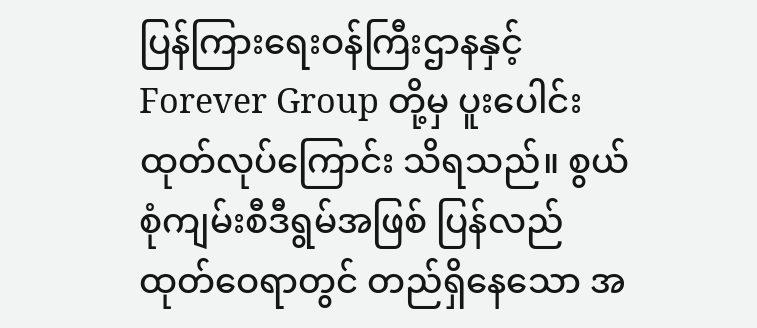ပြန်ကြားရေးဝန်ကြီးဌာနနှင့် Forever Group တို့မှ ပူးပေါင်းထုတ်လုပ်ကြောင်း သိရသည်။ စွယ်စုံကျမ်းစီဒီရွမ်အဖြစ် ပြန်လည်ထုတ်ဝေရာတွင် တည်ရှိနေသော အ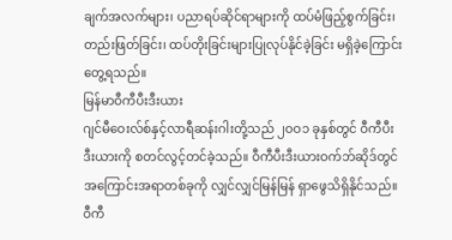ချက်အလက်များ၊ ပညာရပ်ဆိုင်ရာများကို ထပ်မံဖြည့်စွက်ခြင်း၊ တည်းဖြတ်ခြင်း၊ ထပ်တိုးခြင်းများပြုလုပ်နိုင်ခဲ့ခြင်း မရှိခဲ့ကြောင်း တွေ့ရသည်။
မြန်မာဝီကီပီးဒီးယား
ဂျင်မီဝေးလ်စ်နှင့်လာရီဆန်းဂါးတို့သည် ၂ဝဝ၁ ခုနှစ်တွင် ဝီကီပီးဒီးယားကို စတင်လွင့်တင်ခဲ့သည်။ ဝီကီပီးဒီးယားဝက်ဘ်ဆိုဒ်တွင် အကြောင်းအရာတစ်ခုကို လျှင်လျှင်မြန်မြန် ရှာဖွေသိရှိနိုင်သည်။ ဝီကီ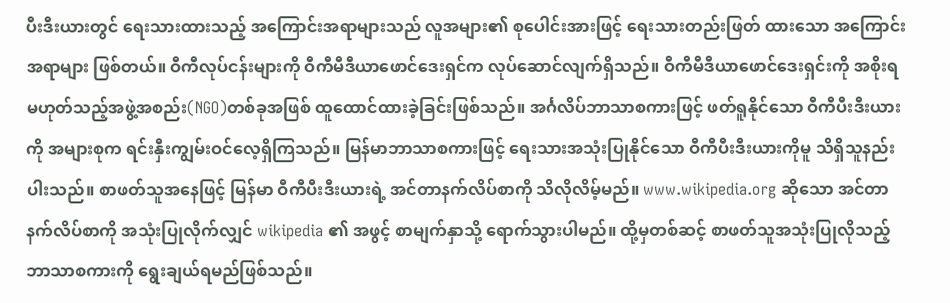ပီးဒီးယားတွင် ရေးသားထားသည့် အကြောင်းအရာများသည် လူအများ၏ စုပေါင်းအားဖြင့် ရေးသားတည်းဖြတ် ထားသော အကြောင်းအရာများ ဖြစ်တယ်။ ဝီကီလုပ်ငန်းများကို ဝီကီမီဒီယာဖောင်ဒေးရှင်က လုပ်ဆောင်လျက်ရှိသည်။ ဝီကီမီဒီယာဖောင်ဒေးရှင်းကို အစိုးရ မဟုတ်သည့်အဖွဲ့အစည်း(NGO)တစ်ခုအဖြစ် ထူထောင်ထားခဲ့ခြင်းဖြစ်သည်။ အင်္ဂလိပ်ဘာသာစကားဖြင့် ဖတ်ရူနိုင်သော ဝီကီပီးဒီးယားကို အများစုက ရင်းနှီးကျွမ်းဝင်လေ့ရှိကြသည်။ မြန်မာဘာသာစကားဖြင့် ရေးသားအသုံးပြုနိုင်သော ဝီကီပီးဒီးယားကိုမူ သိရှိသူနည်းပါးသည်။ စာဖတ်သူအနေဖြင့် မြန်မာ ဝီကီပီးဒီးယားရဲ့ အင်တာနက်လိပ်စာကို သိလိုလိမ့်မည်။ www.wikipedia.org ဆိုသော အင်တာနက်လိပ်စာကို အသုံးပြုလိုက်လျှင် wikipedia ၏ အဖွင့် စာမျက်နှာသို့ ရောက်သွားပါမည်။ ထို့မှတစ်ဆင့် စာဖတ်သူအသုံးပြုလိုသည့် ဘာသာစကားကို ရွေးချယ်ရမည်ဖြစ်သည်။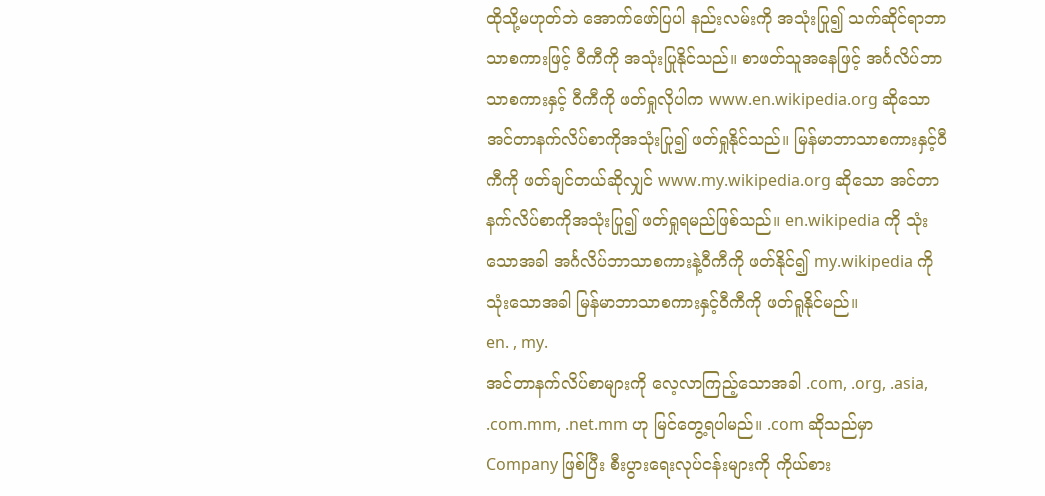ထိုသို့မဟုတ်ဘဲ အောက်ဖော်ပြပါ နည်းလမ်းကို အသုံးပြု၍ သက်ဆိုင်ရာဘာသာစကားဖြင့် ဝီကီကို အသုံးပြုနိုင်သည်။ စာဖတ်သူအနေဖြင့် အင်္ဂလိပ်ဘာသာစကားနှင့် ဝီကီကို ဖတ်ရှုလိုပါက www.en.wikipedia.org ဆိုသော အင်တာနက်လိပ်စာကိုအသုံးပြု၍ ဖတ်ရှုနိုင်သည်။ မြန်မာဘာသာစကားနှင့်ဝီကီကို ဖတ်ချင်တယ်ဆိုလျှင် www.my.wikipedia.org ဆိုသော အင်တာနက်လိပ်စာကိုအသုံးပြု၍ ဖတ်ရှုရမည်ဖြစ်သည်။ en.wikipedia ကို သုံးသောအခါ အင်္ဂလိပ်ဘာသာစကားနဲ့ဝီကီကို ဖတ်နိုင်၍ my.wikipedia ကိုသုံးသောအခါ မြန်မာဘာသာစကားနှင့်ဝီကီကို ဖတ်ရူနိုင်မည်။
en. , my.
အင်တာနက်လိပ်စာများကို လေ့လာကြည့်သောအခါ .com, .org, .asia, .com.mm, .net.mm ဟု မြင်တွေ့ရပါမည်။ .com ဆိုသည်မှာ Company ဖြစ်ပြီး စီးပွားရေးလုပ်ငန်းများကို ကိုယ်စား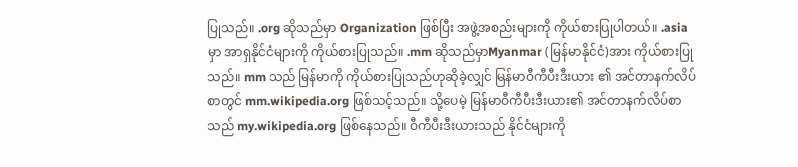ပြုသည်။ .org ဆိုသည်မှာ Organization ဖြစ်ပြီး အဖွဲ့အစည်းများကို ကိုယ်စားပြုပါတယ်။ .asia မှာ အာရှနိုင်ငံများကို ကိုယ်စားပြုသည်။ .mm ဆိုသည်မှာMyanmar (မြန်မာနိုင်ငံ)အား ကိုယ်စားပြုသည်။ mm သည် မြန်မာကို ကိုယ်စားပြုသည်ဟုဆိုခဲ့လျှင် မြန်မာဝီကီပီးဒီးယား ၏ အင်တာနက်လိပ်စာတွင် mm.wikipedia.org ဖြစ်သင့်သည်။ သို့ပေမဲ့ မြန်မာဝီကီပီးဒီးယား၏ အင်တာနက်လိပ်စာသည် my.wikipedia.org ဖြစ်နေသည်။ ဝီကီပီးဒီးယားသည် နိုင်ငံများကို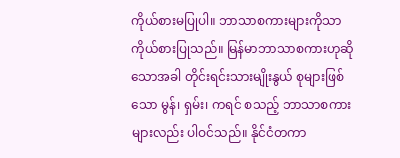ကိုယ်စားမပြုပါ။ ဘာသာစကားများကိုသာ ကိုယ်စားပြုသည်။ မြန်မာဘာသာစကားဟုဆိုသောအခါ တိုင်းရင်းသားမျိုးနွယ် စုများဖြစ်သော မွန်၊ ရှမ်း၊ ကရင် စသည့် ဘာသာစကားများလည်း ပါဝင်သည်။ နိုင်ငံတကာ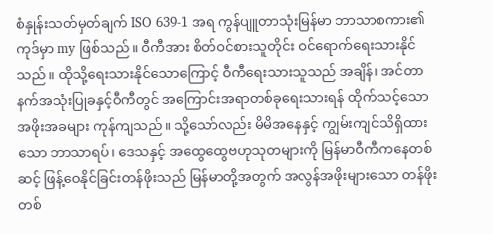စံနှုန်းသတ်မှတ်ချက် ISO 639-1 အရ ကွန်ပျူတာသုံးမြန်မာ ဘာသာစကား၏ကုဒ်မှာ my ဖြစ်သည်။ ဝီကီအား စိတ်ဝင်စားသူတိုင်း ဝင်ရောက်ရေးသားနိုင်သည်။ ထိုသို့ရေးသားနိုင်သောကြောင့် ဝီကီရေးသားသူသည် အချိန်၊ အင်တာနက်အသုံးပြုခနှင့်ဝီကီတွင် အကြောင်းအရာတစ်ခုရေးသားရန် ထိုက်သင့်သော အဖိုးအခများ ကုန်ကျသည်။ သို့သော်လည်း မိမိအနေနှင့် ကျွမ်းကျင်သိရှိထားသော ဘာသာရပ်၊ ဒေသနှင့် အထွေထွေဗဟုသုတများကို မြန်မာဝီကီကနေတစ်ဆင့် ဖြန့်ဝေနိုင်ခြင်းတန်ဖိုးသည် မြန်မာတို့အတွက် အလွန်အဖိုးများသော တန်ဖိုးတစ်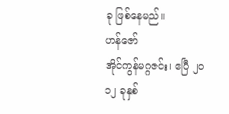ခု ဖြစ်နေမည်။
ဟန်ဇော်
အိုင်ကွန်မဂ္ဂဇင်း၊ ဧပြီ ၂ဝ၁၂ ခုနှစ်